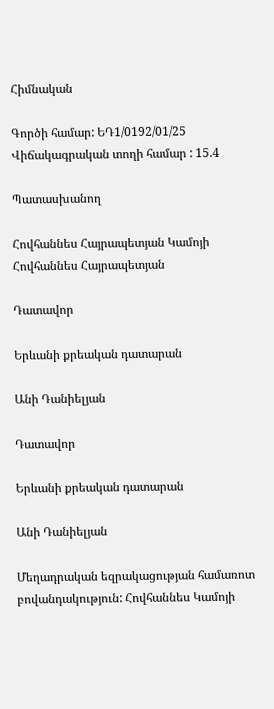Հիմնական

Գործի համար: ԵԴ1/0192/01/25
Վիճակագրական տողի համար : 15.4

Պատասխանող

Հովհաննես Հայրապետյան Կամոյի
Հովհաննես Հայրապետյան

Դատավոր

Երևանի քրեական դատարան

Անի Դանիելյան

Դատավոր

Երևանի քրեական դատարան

Անի Դանիելյան

Մեղադրական եզրակացության համառոտ բովանդակություն: Հովհաննես Կամոյի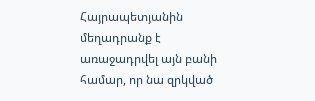Հայրապետյանին մեղադրանք է առաջադրվել այն բանի համար, որ նա զրկված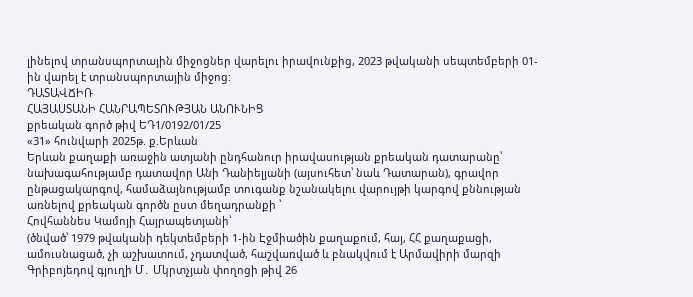լինելով տրանսպորտային միջոցներ վարելու իրավունքից, 2023 թվականի սեպտեմբերի 01-ին վարել է տրանսպորտային միջոց:
ԴԱՏԱՎՃԻՌ
ՀԱՅԱՍՏԱՆԻ ՀԱՆՐԱՊԵՏՈՒԹՅԱՆ ԱՆՈՒՆԻՑ
քրեական գործ թիվ ԵԴ1/0192/01/25
«31» հունվարի 2025թ. ք.Երևան
Երևան քաղաքի առաջին ատյանի ընդհանուր իրավասության քրեական դատարանը՝ նախագահությամբ դատավոր Անի Դանիելյանի (այսուհետ՝ նաև Դատարան), գրավոր ընթացակարգով, համաձայնությամբ տուգանք նշանակելու վարույթի կարգով քննության առնելով քրեական գործն ըստ մեղադրանքի ՝
Հովհաննես Կամոյի Հայրապետյանի՝
(ծնված՝ 1979 թվականի դեկտեմբերի 1-ին Էջմիածին քաղաքում, հայ, ՀՀ քաղաքացի, ամուսնացած, չի աշխատում, չդատված, հաշվառված և բնակվում է Արմավիրի մարզի Գրիբոյեդով գյուղի Մ․ Մկրտչյան փողոցի թիվ 26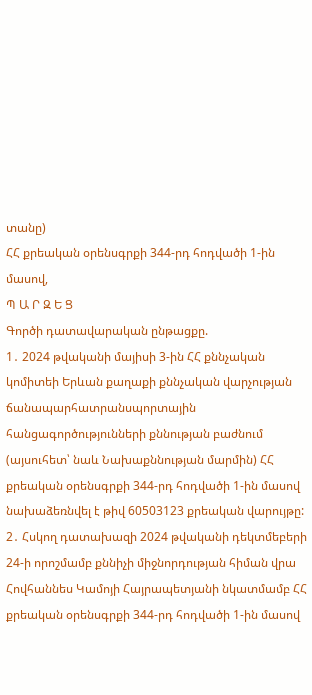տանը)
ՀՀ քրեական օրենսգրքի 344-րդ հոդվածի 1-ին մասով,
Պ Ա Ր Զ Ե Ց
Գործի դատավարական ընթացքը.
1․ 2024 թվականի մայիսի 3-ին ՀՀ քննչական կոմիտեի Երևան քաղաքի քննչական վարչության ճանապարհատրանսպորտային հանցագործությունների քննության բաժնում (այսուհետ՝ նաև Նախաքննության մարմին) ՀՀ քրեական օրենսգրքի 344-րդ հոդվածի 1-ին մասով նախաձեռնվել է թիվ 60503123 քրեական վարույթը:
2․ Հսկող դատախազի 2024 թվականի դեկտմեբերի 24-ի որոշմամբ քննիչի միջնորդության հիման վրա Հովհաննես Կամոյի Հայրապետյանի նկատմամբ ՀՀ քրեական օրենսգրքի 344-րդ հոդվածի 1-ին մասով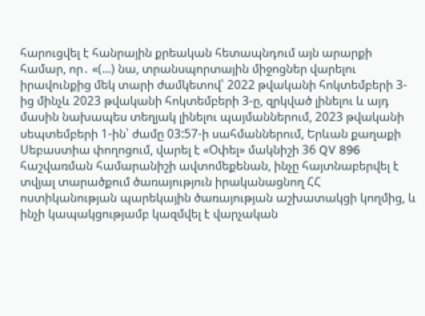հարուցվել է հանրային քրեական հետապնդում այն արարքի համար, որ․ «(...) նա, տրանսպորտային միջոցներ վարելու իրավունքից մեկ տարի ժամկետով՝ 2022 թվականի հոկտեմբերի 3-ից մինչև 2023 թվականի հոկտեմբերի 3-ը, զրկված լինելու և այդ մասին նախապես տեղյակ լինելու պայմաններում, 2023 թվականի սեպտեմբերի 1-ին՝ ժամը 03:57-ի սահմաններում, Երևան քաղաքի Սեբաստիա փողոցում, վարել է «Օփել» մակնիշի 36 QV 896 հաշվառման համարանիշի ավտոմեքենան, ինչը հայտնաբերվել է տվյալ տարածքում ծառայություն իրականացնող ՀՀ ոստիկանության պարեկային ծառայության աշխատակցի կողմից, և ինչի կապակցությամբ կազմվել է վարչական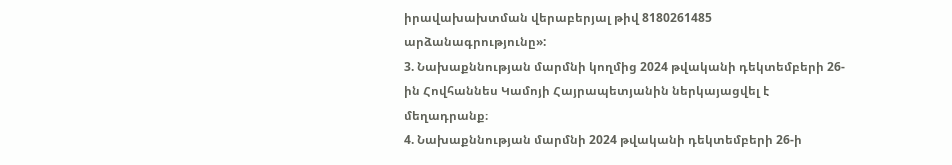իրավախախտման վերաբերյալ թիվ 8180261485 արձանագրությունը»:
3. Նախաքննության մարմնի կողմից 2024 թվականի դեկտեմբերի 26-ին Հովհաննես Կամոյի Հայրապետյանին ներկայացվել է մեղադրանք։
4. Նախաքննության մարմնի 2024 թվականի դեկտեմբերի 26-ի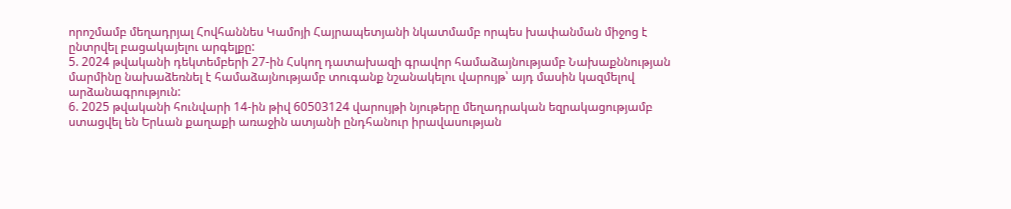որոշմամբ մեղադրյալ Հովհաննես Կամոյի Հայրապետյանի նկատմամբ որպես խափանման միջոց է ընտրվել բացակայելու արգելքը:
5. 2024 թվականի դեկտեմբերի 27-ին Հսկող դատախազի գրավոր համաձայնությամբ Նախաքննության մարմինը նախաձեռնել է համաձայնությամբ տուգանք նշանակելու վարույթ՝ այդ մասին կազմելով արձանագրություն:
6. 2025 թվականի հունվարի 14-ին թիվ 60503124 վարույթի նյութերը մեղադրական եզրակացությամբ ստացվել են Երևան քաղաքի առաջին ատյանի ընդհանուր իրավասության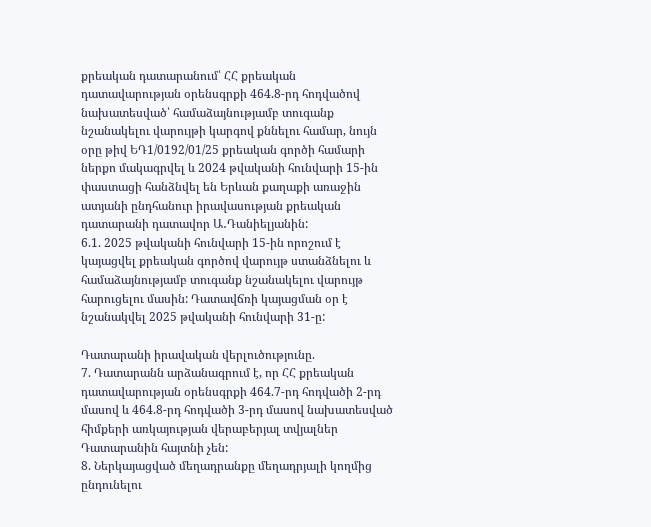քրեական դատարանում՝ ՀՀ քրեական դատավարության օրենսգրքի 464.8-րդ հոդվածով նախատեսված՝ համաձայնությամբ տուգանք նշանակելու վարույթի կարգով քննելու համար, նույն օրը թիվ ԵԴ1/0192/01/25 քրեական գործի համարի ներքո մակագրվել և 2024 թվականի հունվարի 15-ին փաստացի հանձնվել են Երևան քաղաքի առաջին ատյանի ընդհանուր իրավասության քրեական դատարանի դատավոր Ա․Դանիելյանին:
6.1. 2025 թվականի հունվարի 15-ին որոշում է կայացվել քրեական գործով վարույթ ստանձնելու և համաձայնությամբ տուգանք նշանակելու վարույթ հարուցելու մասին: Դատավճռի կայացման օր է նշանակվել 2025 թվականի հունվարի 31-ը:

Դատարանի իրավական վերլուծությունը.
7. Դատարանն արձանագրում է, որ ՀՀ քրեական դատավարության օրենսգրքի 464.7-րդ հոդվածի 2-րդ մասով և 464.8-րդ հոդվածի 3-րդ մասով նախատեսված հիմքերի առկայության վերաբերյալ տվյալներ Դատարանին հայտնի չեն:
8. Ներկայացված մեղադրանքը մեղադրյալի կողմից ընդունելու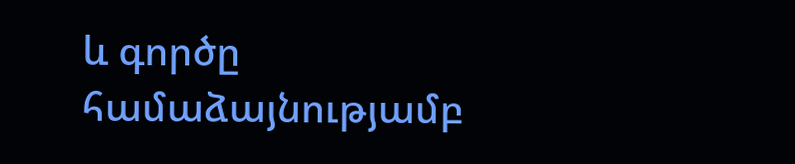և գործը համաձայնությամբ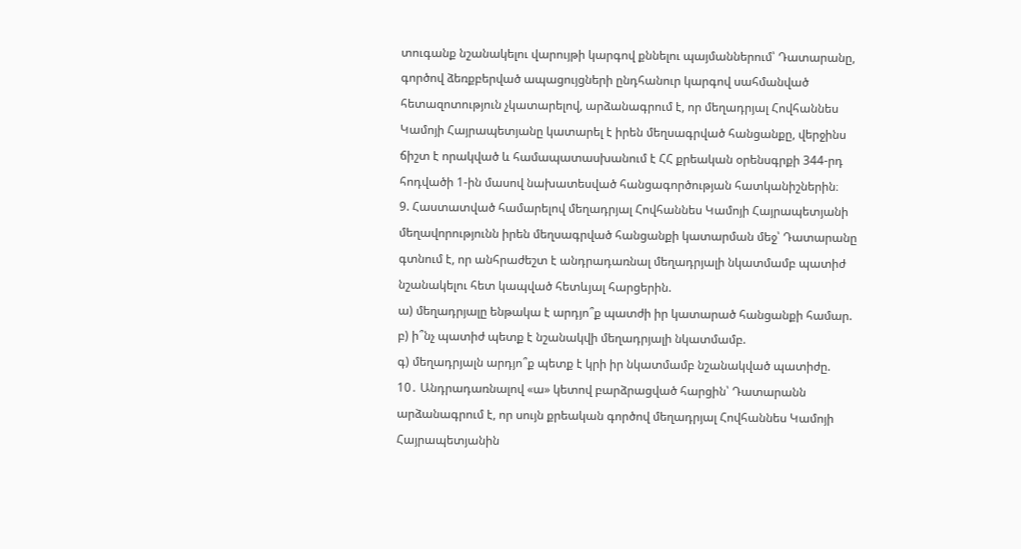տուգանք նշանակելու վարույթի կարգով քննելու պայմաններում՝ Դատարանը, գործով ձեռքբերված ապացույցների ընդհանուր կարգով սահմանված հետազոտություն չկատարելով, արձանագրում է, որ մեղադրյալ Հովհաննես Կամոյի Հայրապետյանը կատարել է իրեն մեղսագրված հանցանքը, վերջինս ճիշտ է որակված և համապատասխանում է ՀՀ քրեական օրենսգրքի 344-րդ հոդվածի 1-ին մասով նախատեսված հանցագործության հատկանիշներին։
9. Հաստատված համարելով մեղադրյալ Հովհաննես Կամոյի Հայրապետյանի մեղավորությունն իրեն մեղսագրված հանցանքի կատարման մեջ՝ Դատարանը գտնում է, որ անհրաժեշտ է անդրադառնալ մեղադրյալի նկատմամբ պատիժ նշանակելու հետ կապված հետևյալ հարցերին.
ա) մեղադրյալը ենթակա է արդյո՞ք պատժի իր կատարած հանցանքի համար.
բ) ի՞նչ պատիժ պետք է նշանակվի մեղադրյալի նկատմամբ.
գ) մեղադրյալն արդյո՞ք պետք է կրի իր նկատմամբ նշանակված պատիժը.
10․ Անդրադառնալով «ա» կետով բարձրացված հարցին՝ Դատարանն արձանագրում է, որ սույն քրեական գործով մեղադրյալ Հովհաննես Կամոյի Հայրապետյանին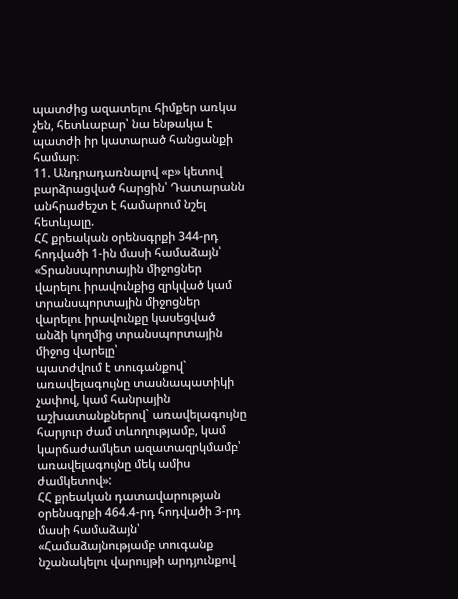պատժից ազատելու հիմքեր առկա չեն, հետևաբար՝ նա ենթակա է պատժի իր կատարած հանցանքի համար։
11. Անդրադառնալով «բ» կետով բարձրացված հարցին՝ Դատարանն անհրաժեշտ է համարում նշել հետևյալը.
ՀՀ քրեական օրենսգրքի 344-րդ հոդվածի 1-ին մասի համաձայն՝
«Տրանսպորտային միջոցներ վարելու իրավունքից զրկված կամ տրանսպորտային միջոցներ վարելու իրավունքը կասեցված անձի կողմից տրանսպորտային միջոց վարելը՝
պատժվում է տուգանքով` առավելագույնը տասնապատիկի չափով, կամ հանրային աշխատանքներով` առավելագույնը հարյուր ժամ տևողությամբ, կամ կարճաժամկետ ազատազրկմամբ՝ առավելագույնը մեկ ամիս ժամկետով»:
ՀՀ քրեական դատավարության օրենսգրքի 464.4-րդ հոդվածի 3-րդ մասի համաձայն՝
«Համաձայնությամբ տուգանք նշանակելու վարույթի արդյունքով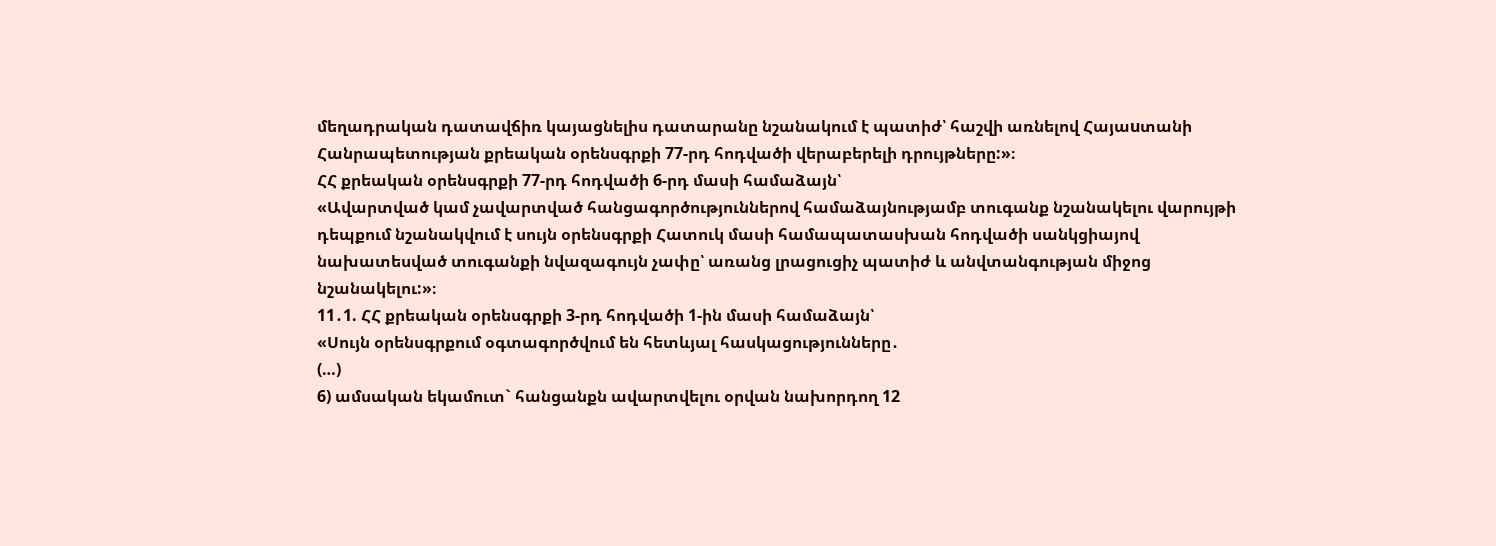մեղադրական դատավճիռ կայացնելիս դատարանը նշանակում է պատիժ՝ հաշվի առնելով Հայաuտանի Հանրապետության քրեական օրենսգրքի 77-րդ հոդվածի վերաբերելի դրույթները:»։
ՀՀ քրեական օրենսգրքի 77-րդ հոդվածի 6-րդ մասի համաձայն՝
«Ավարտված կամ չավարտված հանցագործություններով համաձայնությամբ տուգանք նշանակելու վարույթի դեպքում նշանակվում է սույն օրենսգրքի Հատուկ մասի համապատասխան հոդվածի սանկցիայով նախատեսված տուգանքի նվազագույն չափը՝ առանց լրացուցիչ պատիժ և անվտանգության միջոց նշանակելու:»։
11․1. ՀՀ քրեական օրենսգրքի 3-րդ հոդվածի 1-ին մասի համաձայն՝
«Սույն օրենսգրքում օգտագործվում են հետևյալ հասկացությունները․
(…)
6) ամսական եկամուտ` հանցանքն ավարտվելու օրվան նախորդող 12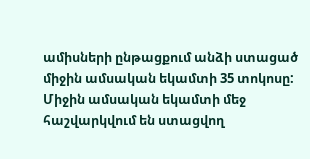ամիսների ընթացքում անձի ստացած միջին ամսական եկամտի 35 տոկոսը: Միջին ամսական եկամտի մեջ հաշվարկվում են ստացվող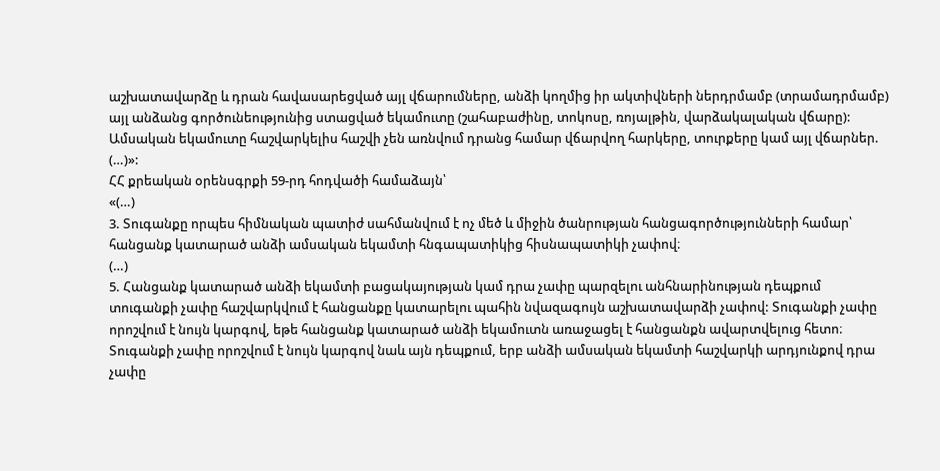աշխատավարձը և դրան հավասարեցված այլ վճարումները, անձի կողմից իր ակտիվների ներդրմամբ (տրամադրմամբ) այլ անձանց գործունեությունից ստացված եկամուտը (շահաբաժինը, տոկոսը, ռոյալթին, վարձակալական վճարը): Ամսական եկամուտը հաշվարկելիս հաշվի չեն առնվում դրանց համար վճարվող հարկերը, տուրքերը կամ այլ վճարներ.
(…)»:
ՀՀ քրեական օրենսգրքի 59-րդ հոդվածի համաձայն՝
«(…)
3. Տուգանքը որպես հիմնական պատիժ սահմանվում է ոչ մեծ և միջին ծանրության հանցագործությունների համար՝ հանցանք կատարած անձի ամսական եկամտի հնգապատիկից հիսնապատիկի չափով։
(…)
5. Հանցանք կատարած անձի եկամտի բացակայության կամ դրա չափը պարզելու անհնարինության դեպքում տուգանքի չափը հաշվարկվում է հանցանքը կատարելու պահին նվազագույն աշխատավարձի չափով: Տուգանքի չափը որոշվում է նույն կարգով, եթե հանցանք կատարած անձի եկամուտն առաջացել է հանցանքն ավարտվելուց հետո։ Տուգանքի չափը որոշվում է նույն կարգով նաև այն դեպքում, երբ անձի ամսական եկամտի հաշվարկի արդյունքով դրա չափը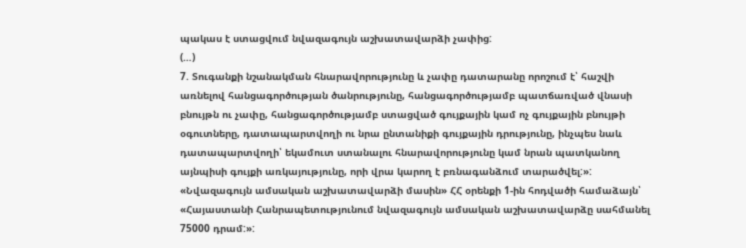պակաս է ստացվում նվազագույն աշխատավարձի չափից:
(…)
7. Տուգանքի նշանակման հնարավորությունը և չափը դատարանը որոշում է՝ հաշվի առնելով հանցագործության ծանրությունը, հանցագործությամբ պատճառված վնասի բնույթն ու չափը, հանցագործությամբ ստացված գույքային կամ ոչ գույքային բնույթի օգուտները, դատապարտվողի ու նրա ընտանիքի գույքային դրությունը, ինչպես նաև դատապարտվողի՝ եկամուտ ստանալու հնարավորությունը կամ նրան պատկանող այնպիսի գույքի առկայությունը, որի վրա կարող է բռնագանձում տարածվել:»:
«Նվազագույն ամսական աշխատավարձի մասին» ՀՀ օրենքի 1-ին հոդվածի համաձայն՝
«Հայաստանի Հանրապետությունում նվազագույն ամսական աշխատավարձը սահմանել 75000 դրամ:»: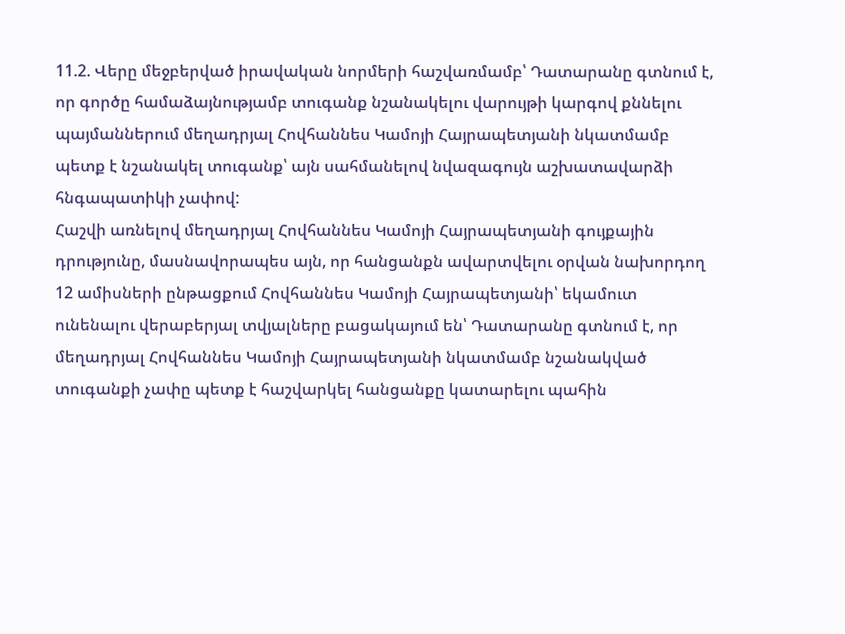11.2. Վերը մեջբերված իրավական նորմերի հաշվառմամբ՝ Դատարանը գտնում է, որ գործը համաձայնությամբ տուգանք նշանակելու վարույթի կարգով քննելու պայմաններում մեղադրյալ Հովհաննես Կամոյի Հայրապետյանի նկատմամբ պետք է նշանակել տուգանք՝ այն սահմանելով նվազագույն աշխատավարձի հնգապատիկի չափով:
Հաշվի առնելով մեղադրյալ Հովհաննես Կամոյի Հայրապետյանի գույքային դրությունը, մասնավորապես այն, որ հանցանքն ավարտվելու օրվան նախորդող 12 ամիսների ընթացքում Հովհաննես Կամոյի Հայրապետյանի՝ եկամուտ ունենալու վերաբերյալ տվյալները բացակայում են՝ Դատարանը գտնում է, որ մեղադրյալ Հովհաննես Կամոյի Հայրապետյանի նկատմամբ նշանակված տուգանքի չափը պետք է հաշվարկել հանցանքը կատարելու պահին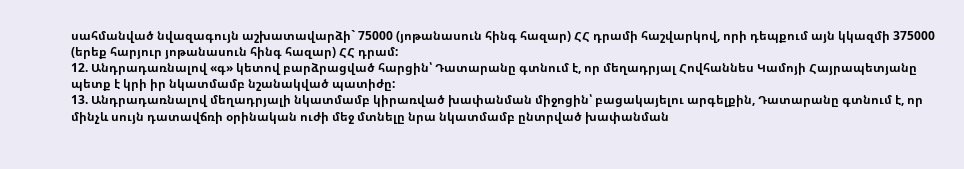սահմանված նվազագույն աշխատավարձի` 75000 (յոթանասուն հինգ հազար) ՀՀ դրամի հաշվարկով, որի դեպքում այն կկազմի 375000 (երեք հարյուր յոթանասուն հինգ հազար) ՀՀ դրամ:
12. Անդրադառնալով «գ» կետով բարձրացված հարցին՝ Դատարանը գտնում է, որ մեղադրյալ Հովհաննես Կամոյի Հայրապետյանը պետք է կրի իր նկատմամբ նշանակված պատիժը:
13. Անդրադառնալով մեղադրյալի նկատմամբ կիրառված խափանման միջոցին՝ բացակայելու արգելքին, Դատարանը գտնում է, որ մինչև սույն դատավճռի օրինական ուժի մեջ մտնելը նրա նկատմամբ ընտրված խափանման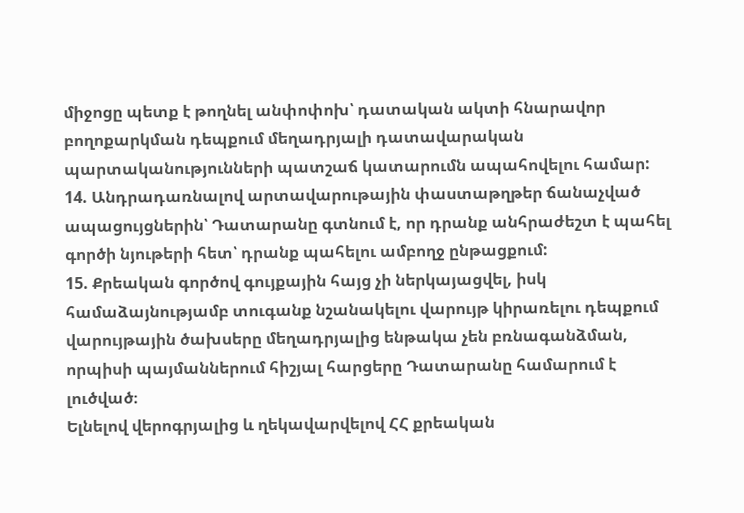միջոցը պետք է թողնել անփոփոխ՝ դատական ակտի հնարավոր բողոքարկման դեպքում մեղադրյալի դատավարական պարտականությունների պատշաճ կատարումն ապահովելու համար:
14. Անդրադառնալով արտավարութային փաստաթղթեր ճանաչված ապացույցներին՝ Դատարանը գտնում է, որ դրանք անհրաժեշտ է պահել գործի նյութերի հետ՝ դրանք պահելու ամբողջ ընթացքում:
15. Քրեական գործով գույքային հայց չի ներկայացվել, իսկ համաձայնությամբ տուգանք նշանակելու վարույթ կիրառելու դեպքում վարույթային ծախսերը մեղադրյալից ենթակա չեն բռնագանձման, որպիսի պայմաններում հիշյալ հարցերը Դատարանը համարում է լուծված։
Ելնելով վերոգրյալից և ղեկավարվելով ՀՀ քրեական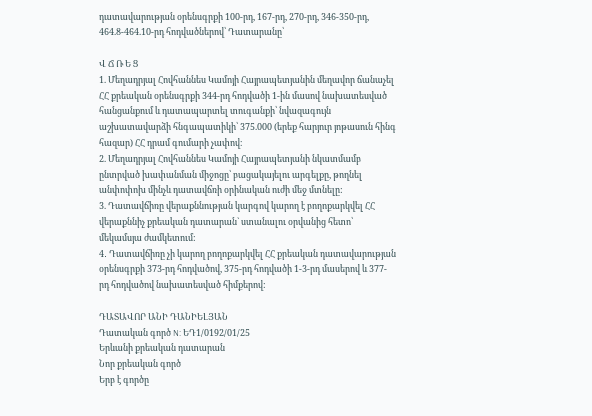դատավարության օրենսգրքի 100-րդ, 167-րդ, 270-րդ, 346-350-րդ, 464.8-464.10-րդ հոդվածներով՝ Դատարանը՝

Վ Ճ Ռ Ե Ց
1. Մեղադրյալ Հովհաննես Կամոյի Հայրապետյանին մեղավոր ճանաչել ՀՀ քրեական օրենսգրքի 344-րդ հոդվածի 1-ին մասով նախատեսված հանցանքում և դատապարտել տուգանքի՝ նվազագույն աշխատավարձի հնգապատիկի՝ 375.000 (երեք հարյուր յոթասուն հինգ հազար) ՀՀ դրամ գումարի չափով։
2. Մեղադրյալ Հովհաննես Կամոյի Հայրապետյանի նկատմամբ ընտրված խափանման միջոցը՝ բացակայելու արգելքը, թողնել անփոփոխ մինչև դատավճռի օրինական ուժի մեջ մտնելը:
3. Դատավճիռը վերաքննության կարգով կարող է բողոքարկվել ՀՀ վերաքննիչ քրեական դատարան` ստանալու օրվանից հետո՝ մեկամսյա ժամկետում:
4․ Դատավճիռը չի կարող բողոքարկվել ՀՀ քրեական դատավարության օրենսգրքի 373-րդ հոդվածով, 375-րդ հոդվածի 1-3-րդ մասերով և 377-րդ հոդվածով նախատեսված հիմքերով:

ԴԱՏԱՎՈՐ ԱՆԻ ԴԱՆԻԵԼՅԱՆ
Դատական գործ N: ԵԴ1/0192/01/25
Երևանի քրեական դատարան
Նոր քրեական գործ
Երբ է գործը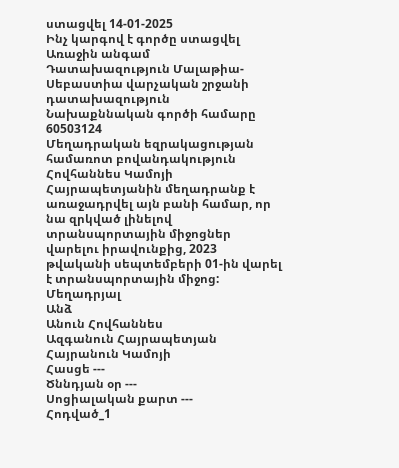ստացվել 14-01-2025
Ինչ կարգով է գործը ստացվել Առաջին անգամ
Դատախազություն Մալաթիա-Սեբաստիա վարչական շրջանի դատախազություն
Նախաքննական գործի համարը 60503124
Մեղադրական եզրակացության համառոտ բովանդակություն Հովհաննես Կամոյի Հայրապետյանին մեղադրանք է առաջադրվել այն բանի համար, որ նա զրկված լինելով տրանսպորտային միջոցներ վարելու իրավունքից, 2023 թվականի սեպտեմբերի 01-ին վարել է տրանսպորտային միջոց:
Մեղադրյալ
Անձ
Անուն Հովհաննես
Ազգանուն Հայրապետյան
Հայրանուն Կամոյի
Հասցե ---
Ծննդյան օր ---
Սոցիալական քարտ ---
Հոդված_1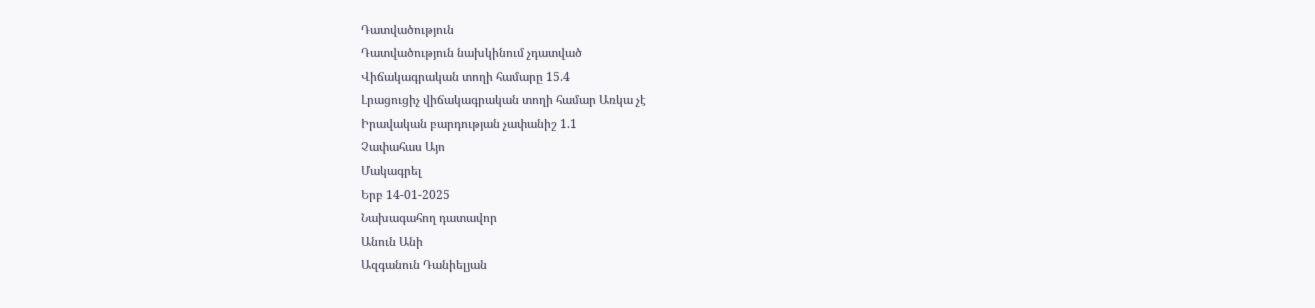Դատվածություն
Դատվածություն նախկինում չդատված
Վիճակագրական տողի համարը 15.4
Լրացուցիչ վիճակագրական տողի համար Առկա չէ
Իրավական բարդության չափանիշ 1.1
Չափահաս Այո
Մակագրել
Երբ 14-01-2025
Նախագահող դատավոր
Անուն Անի
Ազգանուն Դանիելյան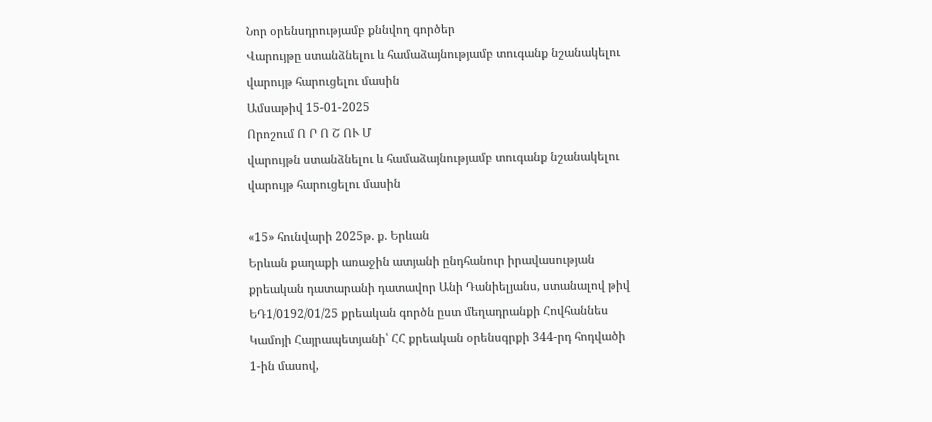Նոր օրենսդրությամբ քննվող գործեր
Վարույթը ստանձնելու և համաձայնությամբ տուգանք նշանակելու վարույթ հարուցելու մասին
Ամսաթիվ 15-01-2025
Որոշում Ո Ր Ո Շ ՈՒ Մ
վարույթն ստանձնելու և համաձայնությամբ տուգանք նշանակելու վարույթ հարուցելու մասին

«15» հունվարի 2025թ. ք. Երևան
Երևան քաղաքի առաջին ատյանի ընդհանուր իրավասության քրեական դատարանի դատավոր Անի Դանիելյանս, ստանալով թիվ ԵԴ1/0192/01/25 քրեական գործն ըստ մեղադրանքի Հովհաննես Կամոյի Հայրապետյանի՝ ՀՀ քրեական օրենսգրքի 344-րդ հոդվածի 1-ին մասով,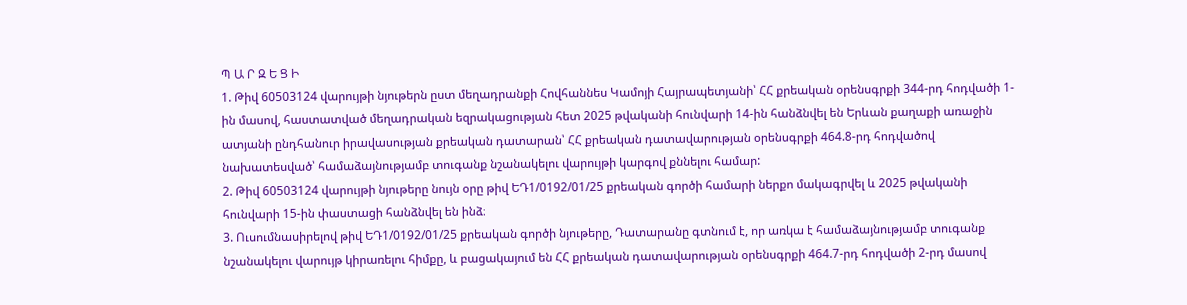Պ Ա Ր Զ Ե Ց Ի
1. Թիվ 60503124 վարույթի նյութերն ըստ մեղադրանքի Հովհաննես Կամոյի Հայրապետյանի՝ ՀՀ քրեական օրենսգրքի 344-րդ հոդվածի 1-ին մասով, հաստատված մեղադրական եզրակացության հետ 2025 թվականի հունվարի 14-ին հանձնվել են Երևան քաղաքի առաջին ատյանի ընդհանուր իրավասության քրեական դատարան՝ ՀՀ քրեական դատավարության օրենսգրքի 464.8-րդ հոդվածով նախատեսված՝ համաձայնությամբ տուգանք նշանակելու վարույթի կարգով քննելու համար:
2. Թիվ 60503124 վարույթի նյութերը նույն օրը թիվ ԵԴ1/0192/01/25 քրեական գործի համարի ներքո մակագրվել և 2025 թվականի հունվարի 15-ին փաստացի հանձնվել են ինձ։
3. Ուսումնասիրելով թիվ ԵԴ1/0192/01/25 քրեական գործի նյութերը, Դատարանը գտնում է, որ առկա է համաձայնությամբ տուգանք նշանակելու վարույթ կիրառելու հիմքը, և բացակայում են ՀՀ քրեական դատավարության օրենսգրքի 464.7-րդ հոդվածի 2-րդ մասով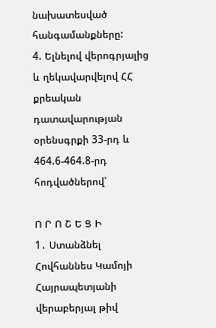նախատեսված հանգամանքները:
4. Ելնելով վերոգրյալից և ղեկավարվելով ՀՀ քրեական դատավարության օրենսգրքի 33-րդ և 464.6-464.8-րդ հոդվածներով՝

Ո Ր Ո Շ Ե Ց Ի
1․ Ստանձնել Հովհաննես Կամոյի Հայրապետյանի վերաբերյալ թիվ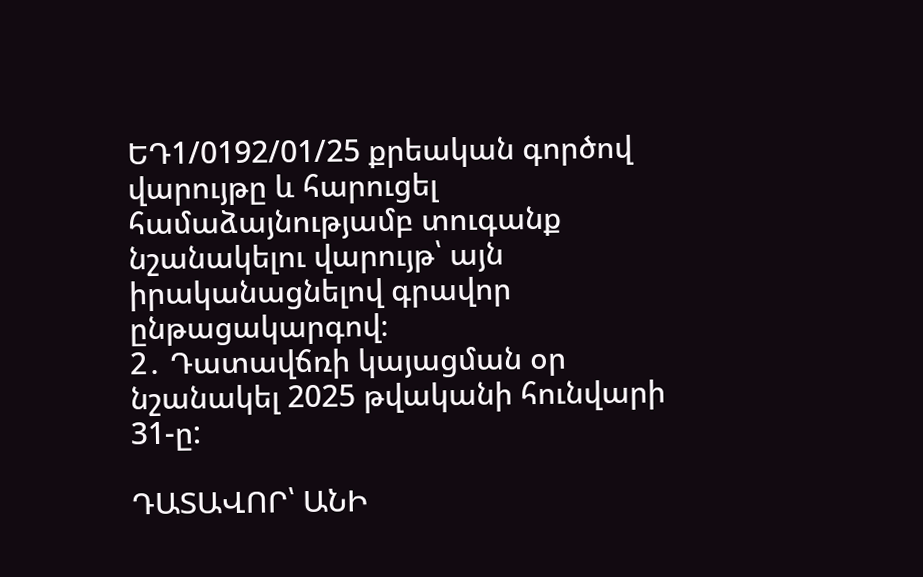ԵԴ1/0192/01/25 քրեական գործով վարույթը և հարուցել համաձայնությամբ տուգանք նշանակելու վարույթ՝ այն իրականացնելով գրավոր ընթացակարգով։
2․ Դատավճռի կայացման օր նշանակել 2025 թվականի հունվարի 31-ը:

ԴԱՏԱՎՈՐ՝ ԱՆԻ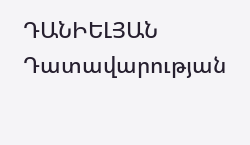ԴԱՆԻԵԼՅԱՆ
Դատավարության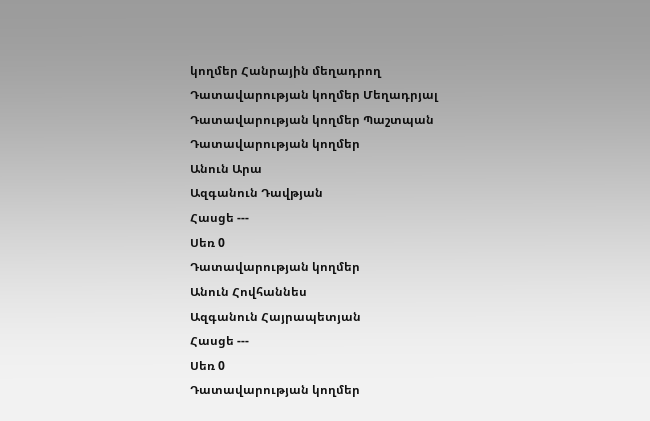կողմեր Հանրային մեղադրող
Դատավարության կողմեր Մեղադրյալ
Դատավարության կողմեր Պաշտպան
Դատավարության կողմեր
Անուն Արա
Ազգանուն Դավթյան
Հասցե ---
Սեռ 0
Դատավարության կողմեր
Անուն Հովհաննես
Ազգանուն Հայրապետյան
Հասցե ---
Սեռ 0
Դատավարության կողմեր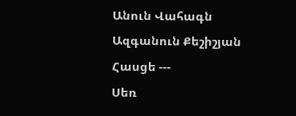Անուն Վահագն
Ազգանուն Քեշիշյան
Հասցե ---
Սեռ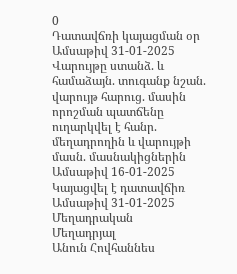0
Դատավճռի կայացման օր
Ամսաթիվ 31-01-2025
Վարույթը ստանձ. և համաձայն. տուգանք նշան. վարույթ հարուց. մասին որոշման պատճենը ուղարկվել է հանր. մեղադրողին և վարույթի մասն. մասնակիցներին
Ամսաթիվ 16-01-2025
Կայացվել է դատավճիռ
Ամսաթիվ 31-01-2025
Մեղադրական
Մեղադրյալ
Անուն Հովհաննես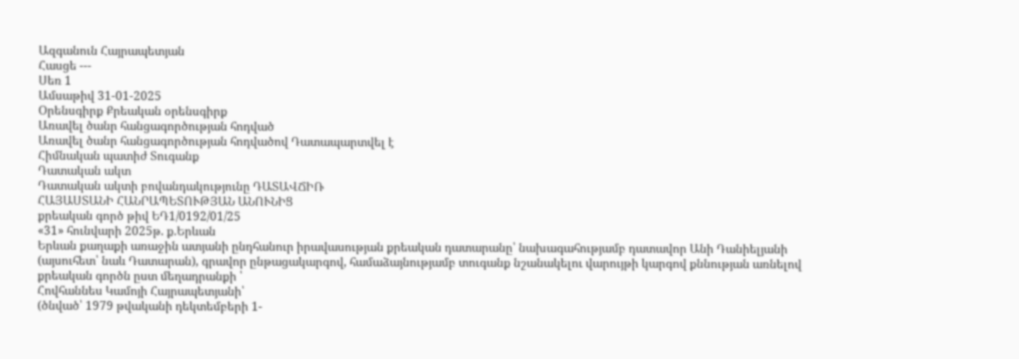Ազգանուն Հայրապետյան
Հասցե ---
Սեռ 1
Ամսաթիվ 31-01-2025
Օրենսգիրք Քրեական օրենսգիրք
Առավել ծանր հանցագործության հոդված
Առավել ծանր հանցագործության հոդվածով Դատապարտվել է
Հիմնական պատիժ Տուգանք
Դատական ակտ
Դատական ակտի բովանդակությունը ԴԱՏԱՎՃԻՌ
ՀԱՅԱՍՏԱՆԻ ՀԱՆՐԱՊԵՏՈՒԹՅԱՆ ԱՆՈՒՆԻՑ
քրեական գործ թիվ ԵԴ1/0192/01/25
«31» հունվարի 2025թ. ք.Երևան
Երևան քաղաքի առաջին ատյանի ընդհանուր իրավասության քրեական դատարանը՝ նախագահությամբ դատավոր Անի Դանիելյանի (այսուհետ՝ նաև Դատարան), գրավոր ընթացակարգով, համաձայնությամբ տուգանք նշանակելու վարույթի կարգով քննության առնելով քրեական գործն ըստ մեղադրանքի ՝
Հովհաննես Կամոյի Հայրապետյանի՝
(ծնված՝ 1979 թվականի դեկտեմբերի 1-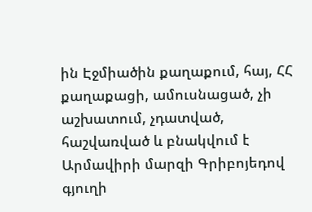ին Էջմիածին քաղաքում, հայ, ՀՀ քաղաքացի, ամուսնացած, չի աշխատում, չդատված, հաշվառված և բնակվում է Արմավիրի մարզի Գրիբոյեդով գյուղի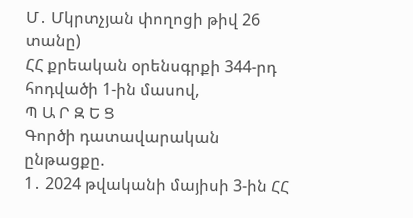Մ․ Մկրտչյան փողոցի թիվ 26 տանը)
ՀՀ քրեական օրենսգրքի 344-րդ հոդվածի 1-ին մասով,
Պ Ա Ր Զ Ե Ց
Գործի դատավարական ընթացքը.
1․ 2024 թվականի մայիսի 3-ին ՀՀ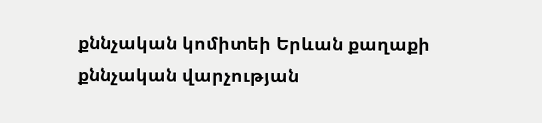քննչական կոմիտեի Երևան քաղաքի քննչական վարչության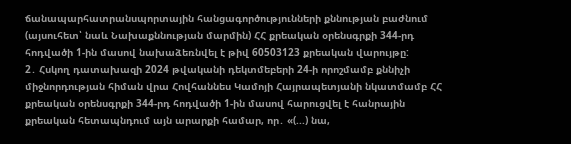ճանապարհատրանսպորտային հանցագործությունների քննության բաժնում (այսուհետ՝ նաև Նախաքննության մարմին) ՀՀ քրեական օրենսգրքի 344-րդ հոդվածի 1-ին մասով նախաձեռնվել է թիվ 60503123 քրեական վարույթը:
2․ Հսկող դատախազի 2024 թվականի դեկտմեբերի 24-ի որոշմամբ քննիչի միջնորդության հիման վրա Հովհաննես Կամոյի Հայրապետյանի նկատմամբ ՀՀ քրեական օրենսգրքի 344-րդ հոդվածի 1-ին մասով հարուցվել է հանրային քրեական հետապնդում այն արարքի համար, որ․ «(...) նա,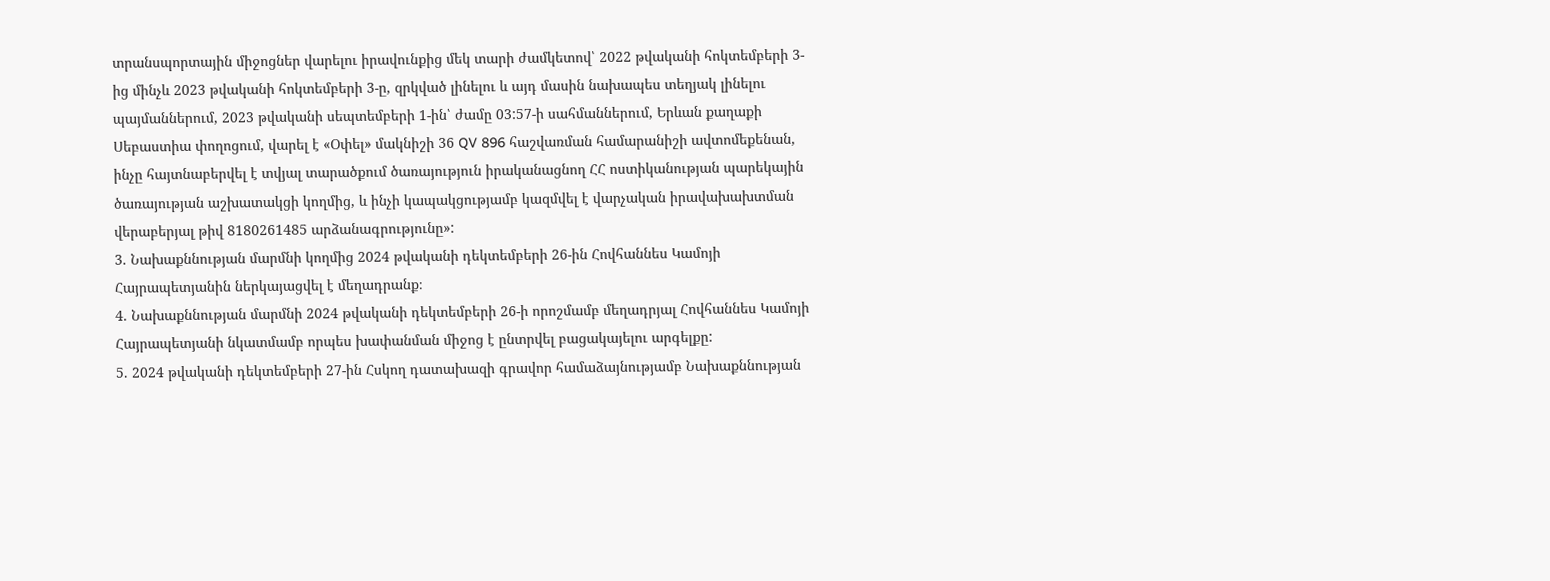տրանսպորտային միջոցներ վարելու իրավունքից մեկ տարի ժամկետով՝ 2022 թվականի հոկտեմբերի 3-ից մինչև 2023 թվականի հոկտեմբերի 3-ը, զրկված լինելու և այդ մասին նախապես տեղյակ լինելու պայմաններում, 2023 թվականի սեպտեմբերի 1-ին՝ ժամը 03:57-ի սահմաններում, Երևան քաղաքի Սեբաստիա փողոցում, վարել է «Օփել» մակնիշի 36 QV 896 հաշվառման համարանիշի ավտոմեքենան, ինչը հայտնաբերվել է տվյալ տարածքում ծառայություն իրականացնող ՀՀ ոստիկանության պարեկային ծառայության աշխատակցի կողմից, և ինչի կապակցությամբ կազմվել է վարչական իրավախախտման վերաբերյալ թիվ 8180261485 արձանագրությունը»:
3. Նախաքննության մարմնի կողմից 2024 թվականի դեկտեմբերի 26-ին Հովհաննես Կամոյի Հայրապետյանին ներկայացվել է մեղադրանք։
4. Նախաքննության մարմնի 2024 թվականի դեկտեմբերի 26-ի որոշմամբ մեղադրյալ Հովհաննես Կամոյի Հայրապետյանի նկատմամբ որպես խափանման միջոց է ընտրվել բացակայելու արգելքը:
5. 2024 թվականի դեկտեմբերի 27-ին Հսկող դատախազի գրավոր համաձայնությամբ Նախաքննության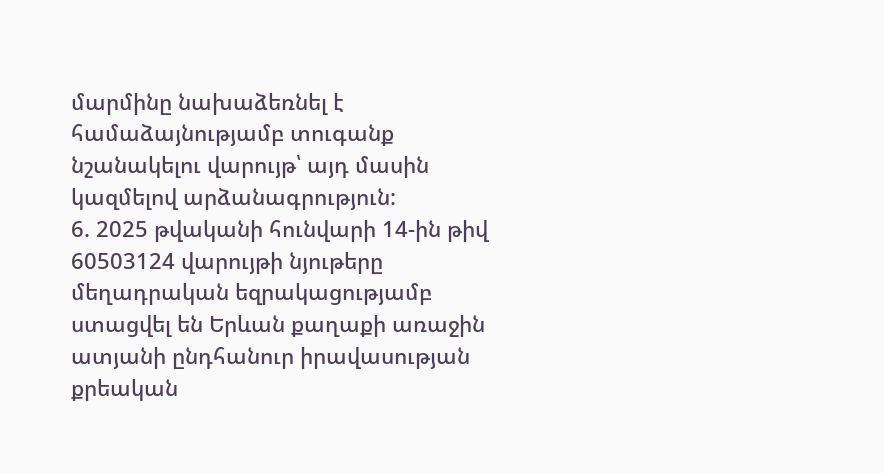մարմինը նախաձեռնել է համաձայնությամբ տուգանք նշանակելու վարույթ՝ այդ մասին կազմելով արձանագրություն:
6. 2025 թվականի հունվարի 14-ին թիվ 60503124 վարույթի նյութերը մեղադրական եզրակացությամբ ստացվել են Երևան քաղաքի առաջին ատյանի ընդհանուր իրավասության քրեական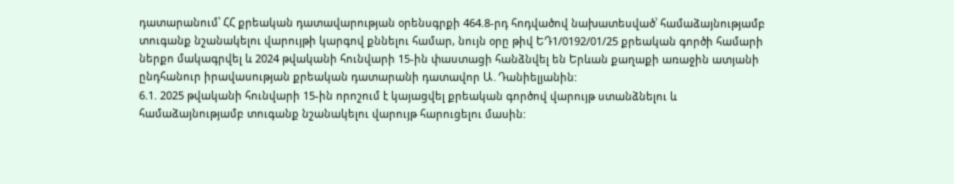դատարանում՝ ՀՀ քրեական դատավարության օրենսգրքի 464.8-րդ հոդվածով նախատեսված՝ համաձայնությամբ տուգանք նշանակելու վարույթի կարգով քննելու համար, նույն օրը թիվ ԵԴ1/0192/01/25 քրեական գործի համարի ներքո մակագրվել և 2024 թվականի հունվարի 15-ին փաստացի հանձնվել են Երևան քաղաքի առաջին ատյանի ընդհանուր իրավասության քրեական դատարանի դատավոր Ա․Դանիելյանին:
6.1. 2025 թվականի հունվարի 15-ին որոշում է կայացվել քրեական գործով վարույթ ստանձնելու և համաձայնությամբ տուգանք նշանակելու վարույթ հարուցելու մասին: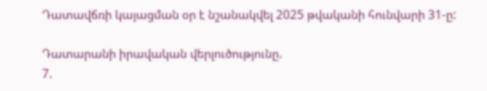Դատավճռի կայացման օր է նշանակվել 2025 թվականի հունվարի 31-ը:

Դատարանի իրավական վերլուծությունը.
7.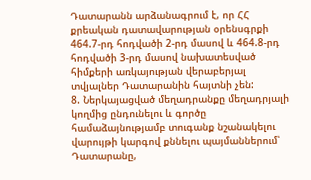Դատարանն արձանագրում է, որ ՀՀ քրեական դատավարության օրենսգրքի 464.7-րդ հոդվածի 2-րդ մասով և 464.8-րդ հոդվածի 3-րդ մասով նախատեսված հիմքերի առկայության վերաբերյալ տվյալներ Դատարանին հայտնի չեն:
8. Ներկայացված մեղադրանքը մեղադրյալի կողմից ընդունելու և գործը համաձայնությամբ տուգանք նշանակելու վարույթի կարգով քննելու պայմաններում՝ Դատարանը,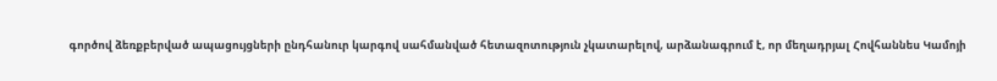գործով ձեռքբերված ապացույցների ընդհանուր կարգով սահմանված հետազոտություն չկատարելով, արձանագրում է, որ մեղադրյալ Հովհաննես Կամոյի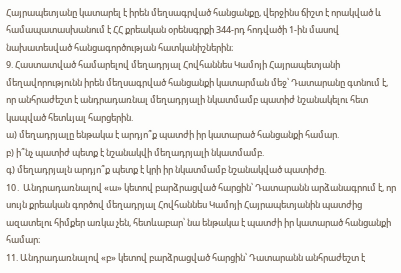Հայրապետյանը կատարել է իրեն մեղսագրված հանցանքը, վերջինս ճիշտ է որակված և համապատասխանում է ՀՀ քրեական օրենսգրքի 344-րդ հոդվածի 1-ին մասով նախատեսված հանցագործության հատկանիշներին։
9. Հաստատված համարելով մեղադրյալ Հովհաննես Կամոյի Հայրապետյանի մեղավորությունն իրեն մեղսագրված հանցանքի կատարման մեջ՝ Դատարանը գտնում է, որ անհրաժեշտ է անդրադառնալ մեղադրյալի նկատմամբ պատիժ նշանակելու հետ կապված հետևյալ հարցերին.
ա) մեղադրյալը ենթակա է արդյո՞ք պատժի իր կատարած հանցանքի համար.
բ) ի՞նչ պատիժ պետք է նշանակվի մեղադրյալի նկատմամբ.
գ) մեղադրյալն արդյո՞ք պետք է կրի իր նկատմամբ նշանակված պատիժը.
10․ Անդրադառնալով «ա» կետով բարձրացված հարցին՝ Դատարանն արձանագրում է, որ սույն քրեական գործով մեղադրյալ Հովհաննես Կամոյի Հայրապետյանին պատժից ազատելու հիմքեր առկա չեն, հետևաբար՝ նա ենթակա է պատժի իր կատարած հանցանքի համար։
11. Անդրադառնալով «բ» կետով բարձրացված հարցին՝ Դատարանն անհրաժեշտ է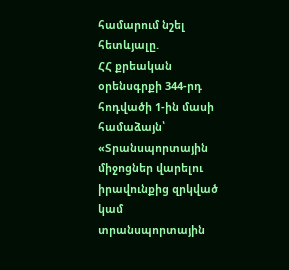համարում նշել հետևյալը.
ՀՀ քրեական օրենսգրքի 344-րդ հոդվածի 1-ին մասի համաձայն՝
«Տրանսպորտային միջոցներ վարելու իրավունքից զրկված կամ տրանսպորտային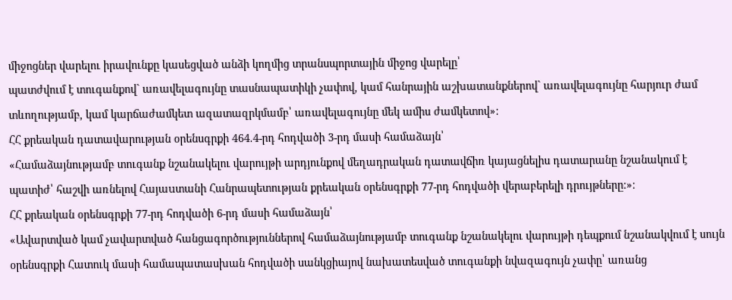միջոցներ վարելու իրավունքը կասեցված անձի կողմից տրանսպորտային միջոց վարելը՝
պատժվում է տուգանքով` առավելագույնը տասնապատիկի չափով, կամ հանրային աշխատանքներով` առավելագույնը հարյուր ժամ տևողությամբ, կամ կարճաժամկետ ազատազրկմամբ՝ առավելագույնը մեկ ամիս ժամկետով»:
ՀՀ քրեական դատավարության օրենսգրքի 464.4-րդ հոդվածի 3-րդ մասի համաձայն՝
«Համաձայնությամբ տուգանք նշանակելու վարույթի արդյունքով մեղադրական դատավճիռ կայացնելիս դատարանը նշանակում է պատիժ՝ հաշվի առնելով Հայաuտանի Հանրապետության քրեական օրենսգրքի 77-րդ հոդվածի վերաբերելի դրույթները:»։
ՀՀ քրեական օրենսգրքի 77-րդ հոդվածի 6-րդ մասի համաձայն՝
«Ավարտված կամ չավարտված հանցագործություններով համաձայնությամբ տուգանք նշանակելու վարույթի դեպքում նշանակվում է սույն օրենսգրքի Հատուկ մասի համապատասխան հոդվածի սանկցիայով նախատեսված տուգանքի նվազագույն չափը՝ առանց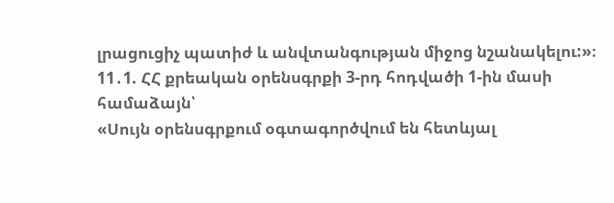լրացուցիչ պատիժ և անվտանգության միջոց նշանակելու:»։
11․1. ՀՀ քրեական օրենսգրքի 3-րդ հոդվածի 1-ին մասի համաձայն՝
«Սույն օրենսգրքում օգտագործվում են հետևյալ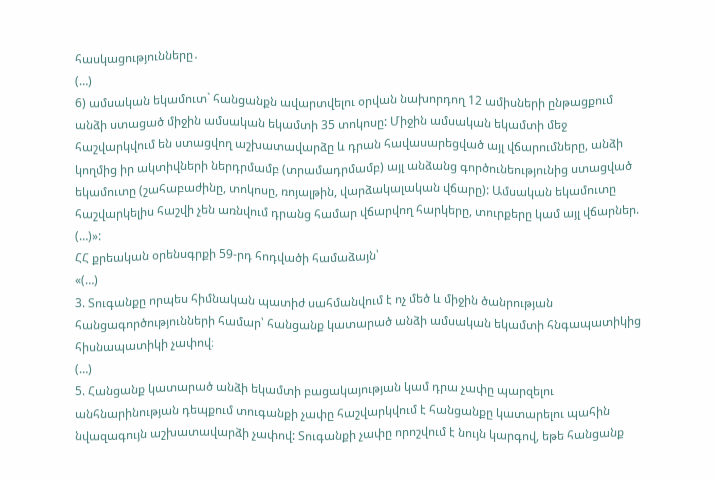հասկացությունները․
(…)
6) ամսական եկամուտ` հանցանքն ավարտվելու օրվան նախորդող 12 ամիսների ընթացքում անձի ստացած միջին ամսական եկամտի 35 տոկոսը: Միջին ամսական եկամտի մեջ հաշվարկվում են ստացվող աշխատավարձը և դրան հավասարեցված այլ վճարումները, անձի կողմից իր ակտիվների ներդրմամբ (տրամադրմամբ) այլ անձանց գործունեությունից ստացված եկամուտը (շահաբաժինը, տոկոսը, ռոյալթին, վարձակալական վճարը): Ամսական եկամուտը հաշվարկելիս հաշվի չեն առնվում դրանց համար վճարվող հարկերը, տուրքերը կամ այլ վճարներ.
(…)»:
ՀՀ քրեական օրենսգրքի 59-րդ հոդվածի համաձայն՝
«(…)
3. Տուգանքը որպես հիմնական պատիժ սահմանվում է ոչ մեծ և միջին ծանրության հանցագործությունների համար՝ հանցանք կատարած անձի ամսական եկամտի հնգապատիկից հիսնապատիկի չափով։
(…)
5. Հանցանք կատարած անձի եկամտի բացակայության կամ դրա չափը պարզելու անհնարինության դեպքում տուգանքի չափը հաշվարկվում է հանցանքը կատարելու պահին նվազագույն աշխատավարձի չափով: Տուգանքի չափը որոշվում է նույն կարգով, եթե հանցանք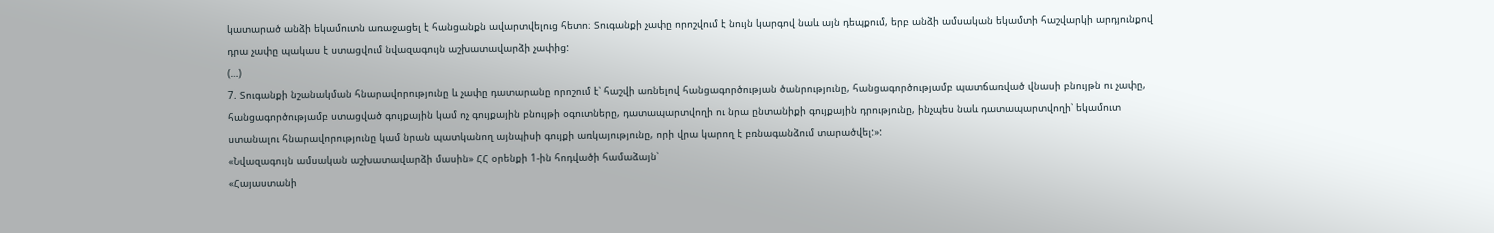կատարած անձի եկամուտն առաջացել է հանցանքն ավարտվելուց հետո։ Տուգանքի չափը որոշվում է նույն կարգով նաև այն դեպքում, երբ անձի ամսական եկամտի հաշվարկի արդյունքով դրա չափը պակաս է ստացվում նվազագույն աշխատավարձի չափից:
(…)
7. Տուգանքի նշանակման հնարավորությունը և չափը դատարանը որոշում է՝ հաշվի առնելով հանցագործության ծանրությունը, հանցագործությամբ պատճառված վնասի բնույթն ու չափը, հանցագործությամբ ստացված գույքային կամ ոչ գույքային բնույթի օգուտները, դատապարտվողի ու նրա ընտանիքի գույքային դրությունը, ինչպես նաև դատապարտվողի՝ եկամուտ ստանալու հնարավորությունը կամ նրան պատկանող այնպիսի գույքի առկայությունը, որի վրա կարող է բռնագանձում տարածվել:»:
«Նվազագույն ամսական աշխատավարձի մասին» ՀՀ օրենքի 1-ին հոդվածի համաձայն՝
«Հայաստանի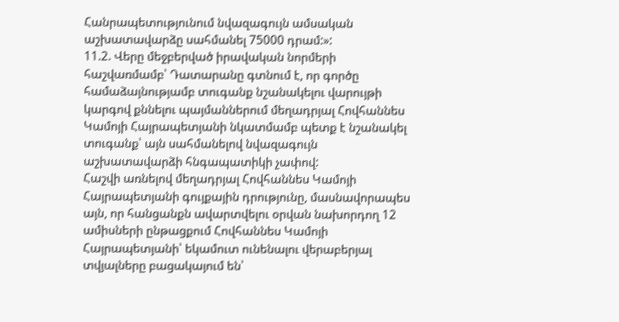Հանրապետությունում նվազագույն ամսական աշխատավարձը սահմանել 75000 դրամ:»:
11.2. Վերը մեջբերված իրավական նորմերի հաշվառմամբ՝ Դատարանը գտնում է, որ գործը համաձայնությամբ տուգանք նշանակելու վարույթի կարգով քննելու պայմաններում մեղադրյալ Հովհաննես Կամոյի Հայրապետյանի նկատմամբ պետք է նշանակել տուգանք՝ այն սահմանելով նվազագույն աշխատավարձի հնգապատիկի չափով:
Հաշվի առնելով մեղադրյալ Հովհաննես Կամոյի Հայրապետյանի գույքային դրությունը, մասնավորապես այն, որ հանցանքն ավարտվելու օրվան նախորդող 12 ամիսների ընթացքում Հովհաննես Կամոյի Հայրապետյանի՝ եկամուտ ունենալու վերաբերյալ տվյալները բացակայում են՝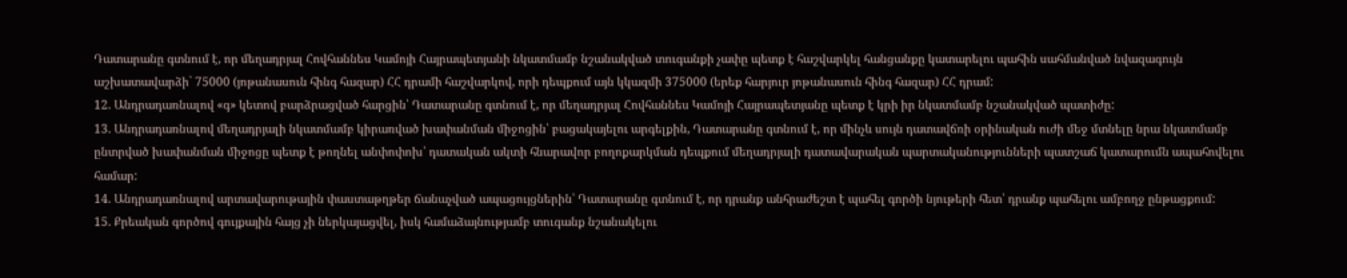Դատարանը գտնում է, որ մեղադրյալ Հովհաննես Կամոյի Հայրապետյանի նկատմամբ նշանակված տուգանքի չափը պետք է հաշվարկել հանցանքը կատարելու պահին սահմանված նվազագույն աշխատավարձի` 75000 (յոթանասուն հինգ հազար) ՀՀ դրամի հաշվարկով, որի դեպքում այն կկազմի 375000 (երեք հարյուր յոթանասուն հինգ հազար) ՀՀ դրամ:
12. Անդրադառնալով «գ» կետով բարձրացված հարցին՝ Դատարանը գտնում է, որ մեղադրյալ Հովհաննես Կամոյի Հայրապետյանը պետք է կրի իր նկատմամբ նշանակված պատիժը:
13. Անդրադառնալով մեղադրյալի նկատմամբ կիրառված խափանման միջոցին՝ բացակայելու արգելքին, Դատարանը գտնում է, որ մինչև սույն դատավճռի օրինական ուժի մեջ մտնելը նրա նկատմամբ ընտրված խափանման միջոցը պետք է թողնել անփոփոխ՝ դատական ակտի հնարավոր բողոքարկման դեպքում մեղադրյալի դատավարական պարտականությունների պատշաճ կատարումն ապահովելու համար:
14. Անդրադառնալով արտավարութային փաստաթղթեր ճանաչված ապացույցներին՝ Դատարանը գտնում է, որ դրանք անհրաժեշտ է պահել գործի նյութերի հետ՝ դրանք պահելու ամբողջ ընթացքում:
15. Քրեական գործով գույքային հայց չի ներկայացվել, իսկ համաձայնությամբ տուգանք նշանակելու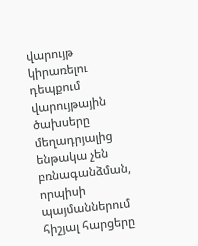վարույթ կիրառելու դեպքում վարույթային ծախսերը մեղադրյալից ենթակա չեն բռնագանձման, որպիսի պայմաններում հիշյալ հարցերը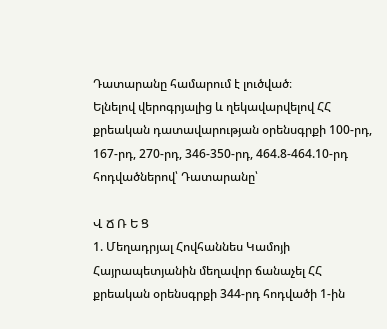Դատարանը համարում է լուծված։
Ելնելով վերոգրյալից և ղեկավարվելով ՀՀ քրեական դատավարության օրենսգրքի 100-րդ, 167-րդ, 270-րդ, 346-350-րդ, 464.8-464.10-րդ հոդվածներով՝ Դատարանը՝

Վ Ճ Ռ Ե Ց
1. Մեղադրյալ Հովհաննես Կամոյի Հայրապետյանին մեղավոր ճանաչել ՀՀ քրեական օրենսգրքի 344-րդ հոդվածի 1-ին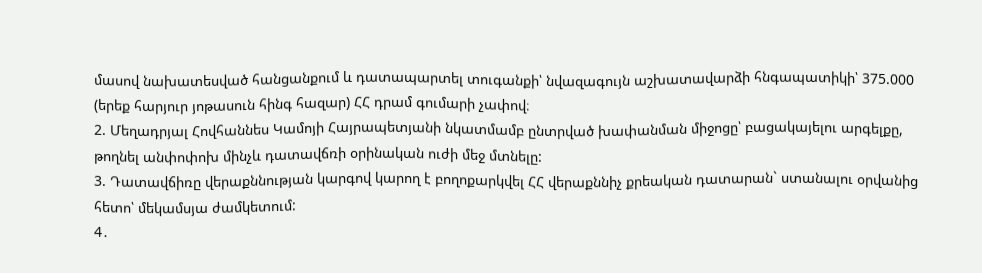մասով նախատեսված հանցանքում և դատապարտել տուգանքի՝ նվազագույն աշխատավարձի հնգապատիկի՝ 375.000 (երեք հարյուր յոթասուն հինգ հազար) ՀՀ դրամ գումարի չափով։
2. Մեղադրյալ Հովհաննես Կամոյի Հայրապետյանի նկատմամբ ընտրված խափանման միջոցը՝ բացակայելու արգելքը, թողնել անփոփոխ մինչև դատավճռի օրինական ուժի մեջ մտնելը:
3. Դատավճիռը վերաքննության կարգով կարող է բողոքարկվել ՀՀ վերաքննիչ քրեական դատարան` ստանալու օրվանից հետո՝ մեկամսյա ժամկետում:
4․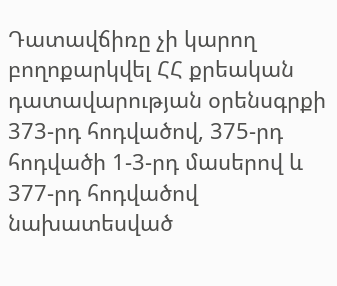Դատավճիռը չի կարող բողոքարկվել ՀՀ քրեական դատավարության օրենսգրքի 373-րդ հոդվածով, 375-րդ հոդվածի 1-3-րդ մասերով և 377-րդ հոդվածով նախատեսված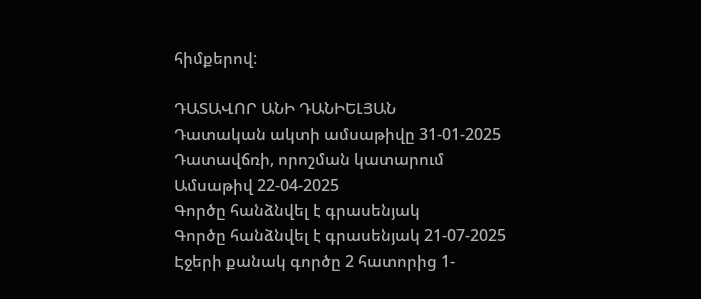հիմքերով:

ԴԱՏԱՎՈՐ ԱՆԻ ԴԱՆԻԵԼՅԱՆ
Դատական ակտի ամսաթիվը 31-01-2025
Դատավճռի, որոշման կատարում
Ամսաթիվ 22-04-2025
Գործը հանձնվել է գրասենյակ
Գործը հանձնվել է գրասենյակ 21-07-2025
Էջերի քանակ գործը 2 հատորից 1-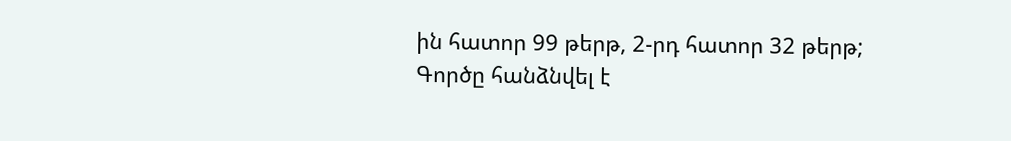ին հատոր 99 թերթ, 2-րդ հատոր 32 թերթ;
Գործը հանձնվել է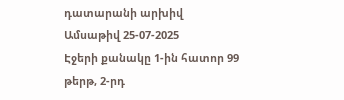դատարանի արխիվ
Ամսաթիվ 25-07-2025
Էջերի քանակը 1-ին հատոր 99 թերթ, 2-րդ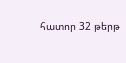հատոր 32 թերթ